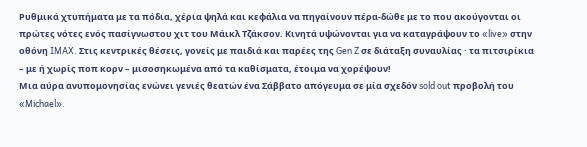Ρυθμικά χτυπήματα με τα πόδια, χέρια ψηλά και κεφάλια να πηγαίνουν πέρα-δώθε με το που ακούγονται οι πρώτες νότες ενός πασίγνωστου χιτ του Μάικλ Τζάκσον. Κινητά υψώνονται για να καταγράψουν το «live» στην οθόνη IMAX. Στις κεντρικές θέσεις, γονείς με παιδιά και παρέες της Gen Z σε διάταξη συναυλίας · τα πιτσιρίκια – με ή χωρίς ποπ κορν – μισοσηκωμένα από τα καθίσματα, έτοιμα να χορέψουν!
Μια αύρα ανυπομονησίας ενώνει γενιές θεατών ένα Σάββατο απόγευμα σε μία σχεδόν sold out προβολή του «Michael».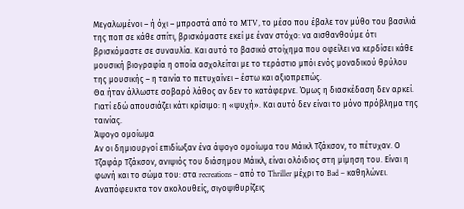Μεγαλωμένοι – ή όχι – μπροστά από το MTV, το μέσο που έβαλε τον μύθο του βασιλιά της ποπ σε κάθε σπίτι, βρισκόμαστε εκεί με έναν στόχο: να αισθανθούμε ότι βρισκόμαστε σε συναυλία. Και αυτό το βασικό στοίχημα που οφείλει να κερδίσει κάθε μουσική βιογραφία η οποία ασχολείται με το τεράστιο μπόι ενός μοναδικού θρύλου της μουσικής – η ταινία το πετυχαίνει – έστω και αξιοπρεπώς.
Θα ήταν άλλωστε σοβαρό λάθος αν δεν το κατάφερνε. Όμως η διασκέδαση δεν αρκεί. Γιατί εδώ απουσιάζει κάτι κρίσιμο: η «ψυχή». Και αυτό δεν είναι το μόνο πρόβλημα της ταινίας.
Άψογο ομοίωμα
Αν οι δημιουργοί επιδίωξαν ένα άψογο ομοίωμα του Μάικλ Τζάκσον, το πέτυχαν. Ο Τζαφάρ Τζάκσον, ανιψιός του διάσημου Μάικλ, είναι ολόιδιος στη μίμηση του. Είναι η φωνή και το σώμα του: στα recreations – από το Thriller μέχρι το Bad – καθηλώνει. Αναπόφευκτα τον ακολουθείς, σιγοψιθυρίζεις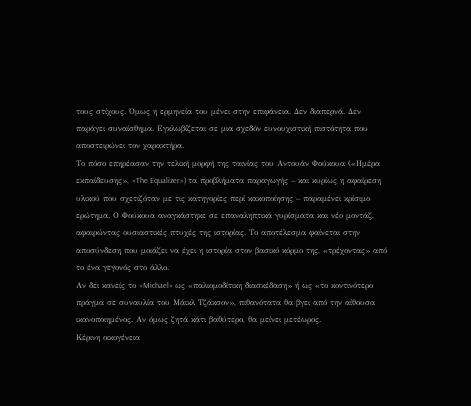τους στίχους. Όμως η ερμηνεία του μένει στην επιφάνεια. Δεν διαπερνά. Δεν παράγει συναίσθημα. Εγκλωβίζεται σε μια σχεδόν ευνουχιστική πιστότητα που αποστειρώνει τον χαρακτήρα.
Το πόσο επηρέασαν την τελική μορφή της ταινίας του Αντουάν Φούκουα («Ημέρα εκπαίδευσης», «The Equalizer») τα προβλήματα παραγωγής – και κυρίως η αφαίρεση υλικού που σχετιζόταν με τις κατηγορίες περί κακοποίησης – παραμένει κρίσιμο ερώτημα. Ο Φούκουα αναγκάστηκε σε επαναληπτικά γυρίσματα και νέο μοντάζ, αφαιρώντας ουσιαστικές πτυχές της ιστορίας. Το αποτέλεσμα φαίνεται στην αποσύνδεση που μοιάζει να έχει η ιστορία στον βασικό κόρμο της, «τρέχοντας» από το ένα γεγονός στο άλλο.
Αν δει κανείς το «Michael» ως «παλιομοδίτικη διασκέδαση» ή ως «το κοντινότερο πράγμα σε συναυλία του Μάικλ Τζάκσον», πιθανότατα θα βγει από την αίθουσα ικανοποιημένος. Αν όμως ζητά κάτι βαθύτερο, θα μείνει μετέωρος.
Κέρινη οικογένεια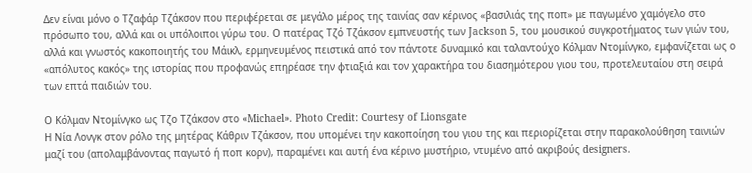Δεν είναι μόνο ο Τζαφάρ Τζάκσον που περιφέρεται σε μεγάλο μέρος της ταινίας σαν κέρινος «βασιλιάς της ποπ» με παγωμένο χαμόγελο στο πρόσωπο του, αλλά και οι υπόλοιποι γύρω του. Ο πατέρας Τζό Τζάκσον εμπνευστής των Jackson 5, του μουσικού συγκροτήματος των γιών του, αλλά και γνωστός κακοποιητής του Μάικλ, ερμηνευμένος πειστικά από τον πάντοτε δυναμικό και ταλαντούχο Κόλμαν Ντομίνγκο, εμφανίζεται ως ο «απόλυτος κακός» της ιστορίας που προφανώς επηρέασε την φτιαξιά και τον χαρακτήρα του διασημότερου γιου του, προτελευταίου στη σειρά των επτά παιδιών του.

Ο Κόλμαν Ντομίνγκο ως Τζο Τζάκσον στο «Michael». Photo Credit: Courtesy of Lionsgate
Η Νία Λονγκ στον ρόλο της μητέρας Κάθριν Τζάκσον, που υπομένει την κακοποίηση του γιου της και περιορίζεται στην παρακολούθηση ταινιών μαζί του (απολαμβάνοντας παγωτό ή ποπ κορν), παραμένει και αυτή ένα κέρινο μυστήριο, ντυμένο από ακριβούς designers.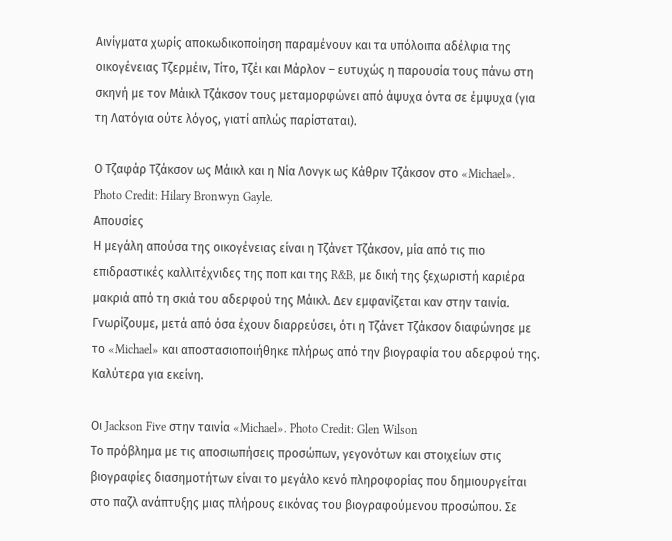Αινίγματα χωρίς αποκωδικοποίηση παραμένουν και τα υπόλοιπα αδέλφια της οικογένειας Τζερμέιν, Τίτο, Τζέι και Μάρλον – ευτυχώς η παρουσία τους πάνω στη σκηνή με τον Μάικλ Τζάκσον τους μεταμορφώνει από άψυχα όντα σε έμψυχα (για τη Λατόγια ούτε λόγος, γιατί απλώς παρίσταται).

Ο Τζαφάρ Τζάκσον ως Μάικλ και η Νία Λονγκ ως Κάθριν Τζάκσον στο «Michael». Photo Credit: Hilary Bronwyn Gayle.
Απουσίες
Η μεγάλη απούσα της οικογένειας είναι η Τζάνετ Τζάκσον, μία από τις πιο επιδραστικές καλλιτέχνιδες της ποπ και της R&B, με δική της ξεχωριστή καριέρα μακριά από τη σκιά του αδερφού της Μάικλ. Δεν εμφανίζεται καν στην ταινία. Γνωρίζουμε, μετά από όσα έχουν διαρρεύσει, ότι η Τζάνετ Τζάκσον διαφώνησε με το «Michael» και αποστασιοποιήθηκε πλήρως από την βιογραφία του αδερφού της. Καλύτερα για εκείνη.

Οι Jackson Five στην ταινία «Michael». Photo Credit: Glen Wilson
Το πρόβλημα με τις αποσιωπήσεις προσώπων, γεγονότων και στοιχείων στις βιογραφίες διασημοτήτων είναι το μεγάλο κενό πληροφορίας που δημιουργείται στο παζλ ανάπτυξης μιας πλήρους εικόνας του βιογραφούμενου προσώπου. Σε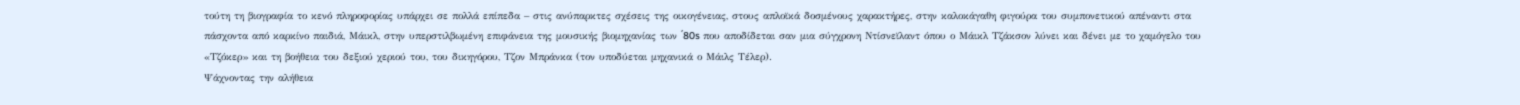τούτη τη βιογραφία το κενό πληροφορίας υπάρχει σε πολλά επίπεδα – στις ανύπαρκτες σχέσεις της οικογένειας, στους απλοϊκά δοσμένους χαρακτήρες, στην καλοκάγαθη φιγούρα του συμπονετικού απέναντι στα πάσχοντα από καρκίνο παιδιά, Μάικλ, στην υπερστιλβωμένη επιφάνεια της μουσικής βιομηχανίας των ΄80s που αποδίδεται σαν μια σύγχρονη Ντίσνεϊλαντ όπου ο Μάικλ Τζάκσον λύνει και δένει με το χαμόγελο του «Τζόκερ» και τη βοήθεια του δεξιού χεριού του, του δικηγόρου, Τζον Μπράνκα (τον υποδύεται μηχανικά ο Μάιλς Τέλερ).
Ψάχνοντας την αλήθεια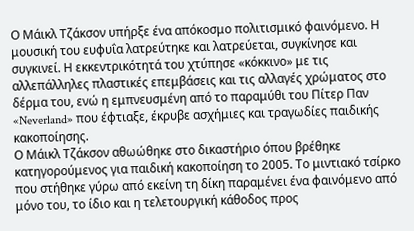Ο Μάικλ Τζάκσον υπήρξε ένα απόκοσμο πολιτισμικό φαινόμενο. Η μουσική του ευφυΐα λατρεύτηκε και λατρεύεται, συγκίνησε και συγκινεί. Η εκκεντρικότητά του χτύπησε «κόκκινο» με τις αλλεπάλληλες πλαστικές επεμβάσεις και τις αλλαγές χρώματος στο δέρμα του, ενώ η εμπνευσμένη από το παραμύθι του Πίτερ Παν «Neverland» που έφτιαξε, έκρυβε ασχήμιες και τραγωδίες παιδικής κακοποίησης.
Ο Μάικλ Τζάκσον αθωώθηκε στο δικαστήριο όπου βρέθηκε κατηγορούμενος για παιδική κακοποίηση το 2005. Το μιντιακό τσίρκο που στήθηκε γύρω από εκείνη τη δίκη παραμένει ένα φαινόμενο από μόνο του, το ίδιο και η τελετουργική κάθοδος προς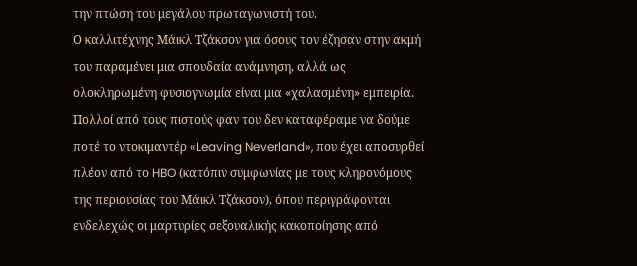την πτώση του μεγάλου πρωταγωνιστή του.
Ο καλλιτέχνης Μάικλ Τζάκσον για όσους τον έζησαν στην ακμή του παραμένει μια σπουδαία ανάμνηση, αλλά ως ολοκληρωμένη φυσιογνωμία είναι μια «χαλασμένη» εμπειρία. Πολλοί από τους πιστούς φαν του δεν καταφέραμε να δούμε ποτέ το ντοκιμαντέρ «Leaving Neverland», που έχει αποσυρθεί πλέον από το HBO (κατόπιν συμφωνίας με τους κληρονόμους της περιουσίας του Μάικλ Τζάκσον), όπου περιγράφονται ενδελεχώς οι μαρτυρίες σεξουαλικής κακοποίησης από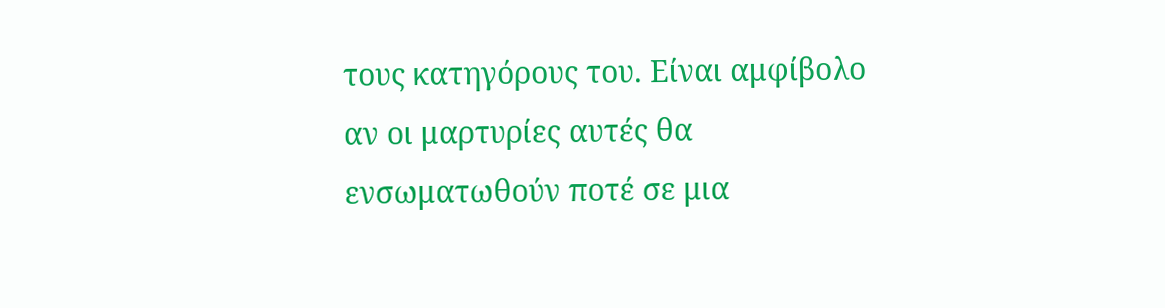τους κατηγόρους του. Είναι αμφίβολο αν οι μαρτυρίες αυτές θα ενσωματωθούν ποτέ σε μια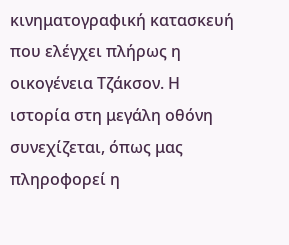κινηματογραφική κατασκευή που ελέγχει πλήρως η οικογένεια Τζάκσον. Η ιστορία στη μεγάλη οθόνη συνεχίζεται, όπως μας πληροφορεί η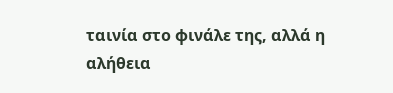ταινία στο φινάλε της, αλλά η αλήθεια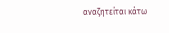αναζητείται κάτω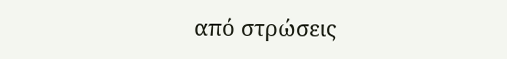από στρώσεις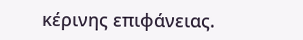κέρινης επιφάνειας.